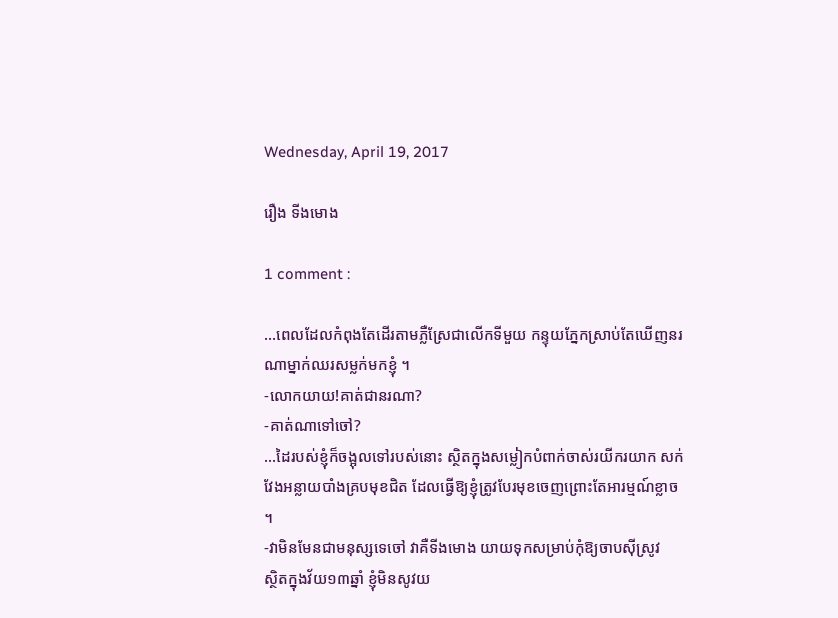Wednesday, April 19, 2017

រឿង ទីងមោង

1 comment :

...ពេលដែលកំពុងតែដើរតាមភ្លឺស្រែជាលើកទីមួយ កន្ទុយភ្នែកស្រាប់តែឃើញនរណាម្នាក់ឈរសម្លក់មកខ្ញុំ ។
-លោកយាយ!គាត់ជានរណា?
-គាត់ណាទៅចៅ?
...ដៃរបស់ខ្ញុំក៏ចង្អុលទៅរបស់នោះ ស្ថិតក្នុងសម្លៀកបំពាក់ចាស់រយីករយាក សក់វែងអន្លាយបាំងគ្របមុខជិត ដែលធ្វើឱ្យខ្ញុំត្រូវបែរមុខចេញព្រោះតែអារម្មណ៍ខ្លាច ។
-វាមិនមែនជាមនុស្សទេចៅ វាគឺទីងមោង យាយទុកសម្រាប់កុំឱ្យចាបស៊ីស្រូវ
ស្ថិតក្នុងវ័យ១៣ឆ្នាំ ខ្ញុំមិនសូវយ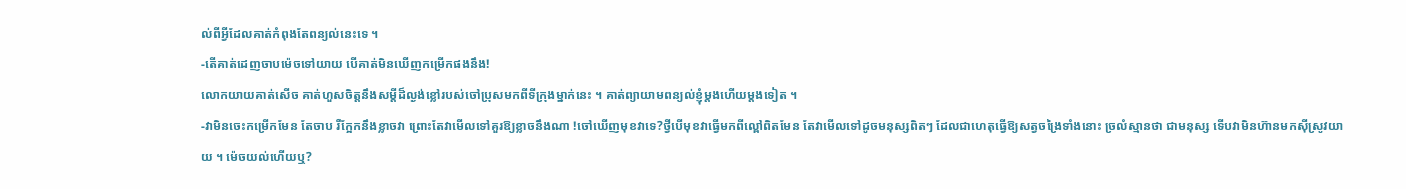ល់ពីអ្វីដែលគាត់កំពុងតែពន្យល់នេះទេ ។
-តើគាត់ដេញចាបម៉េចទៅយាយ បើគាត់មិនឃើញកម្រើកផងនឹង!
លោកយាយគាត់សើច គាត់ហួសចិត្តនឹងសម្ដីដ៏ល្ងង់ខ្លៅរបស់ចៅប្រុសមកពីទីក្រុងម្នាក់នេះ ។ គាត់ព្យាយាមពន្យល់ខ្ញុំម្តងហើយម្តងទៀត ។
-វាមិនចេះកម្រើកមែន តែចាប រឺក្អែកនឹងខ្លាចវា ព្រោះតែវាមើលទៅគួរឱ្យខ្លាចនឹងណា !ចៅឃើញមុខវាទេ?ថ្វីបើមុខវាធ្វើមកពីល្ពៅពិតមែន តែវាមើលទៅដូចមនុស្សពិតៗ ដែលជាហេតុធ្វើឱ្យសត្វចង្រៃទាំងនោះ ច្រលំស្មានថា ជាមនុស្ស ទើបវាមិនហ៊ានមកស៊ីស្រូវយាយ ។ ម៉េចយល់ហើយឬ?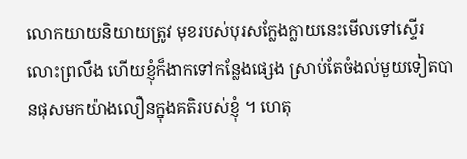លោកយាយនិយាយត្រូវ មុខរបស់បុរសក្លែងក្លាយនេះមើលទៅស្ទើរលោះព្រលឹង ហើយខ្ញុំក៏ងាកទៅកន្លែងផ្សេង ស្រាប់តែចំងល់មួយទៀតបានផុសមកយ៉ាងលឿនក្នុងគតិរបស់ខ្ញុំ ។ ហេតុ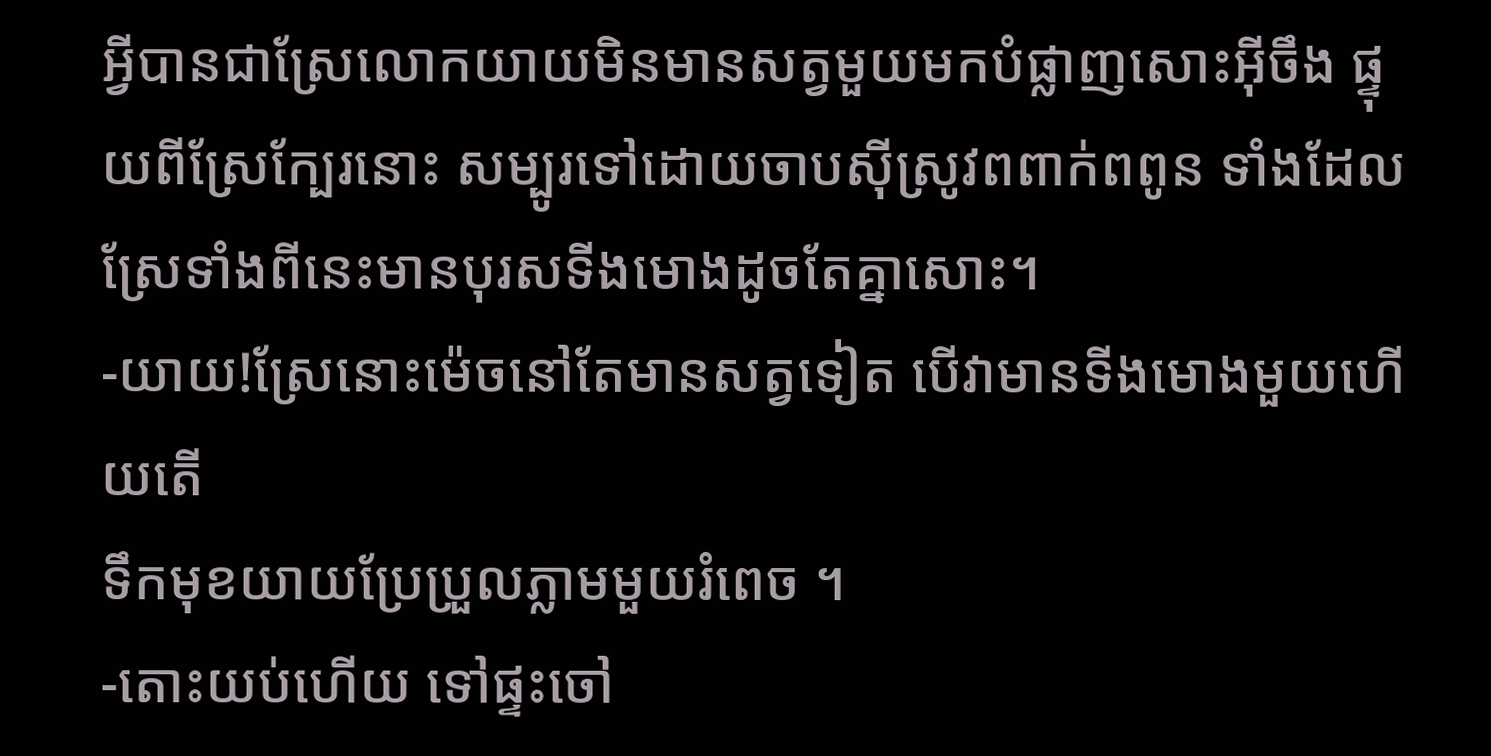អ្វីបានជាស្រែលោកយាយមិនមានសត្វមួយមកបំផ្លាញសោះអ៊ីចឹង ផ្ទុយពីស្រែក្បែរនោះ សម្បូរទៅដោយចាបស៊ីស្រូវពពាក់ពពូន ទាំងដែលស្រែទាំងពីនេះមានបុរសទីងមោងដូចតែគ្នាសោះ។
-យាយ!ស្រែនោះម៉េចនៅតែមានសត្វទៀត បើវាមានទីងមោងមួយហើយតើ
ទឹកមុខយាយប្រែប្រួលភ្លាមមួយរំពេច ។
-តោះយប់ហើយ ទៅផ្ទះចៅ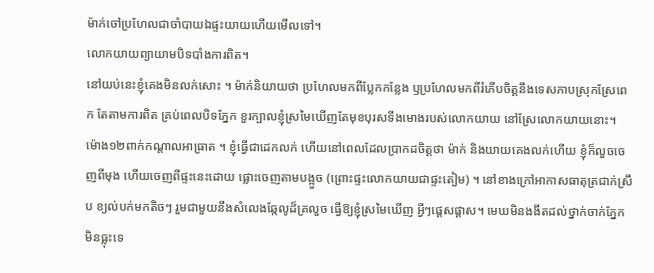ម៉ាក់ចៅប្រហែលជាចាំបាយឯផ្ទះយាយហើយមើលទៅ។
លោកយាយព្យាយាមបិទបាំងការពិត។
នៅយប់នេះខ្ញុំគេងមិនលក់សោះ ។ ម៉ាក់និយាយថា ប្រហែលមកពីប្លែកកន្លែង ឫប្រហែលមកពីរំភើបចិត្តនឹងទេសភាបស្រុកស្រែពេក តែតាមការពិត គ្រប់ពេលបិទភ្នែក ខួរក្បាលខ្ញុំស្រមៃឃើញតែមុខបុរសទីងមោងរបស់លោកយាយ នៅស្រែលោកយាយនោះ។
ម៉ោង១២ពាក់កណ្តាលអាធ្រាត ។ ខ្ញុំធ្វើជាដេកលក់ ហើយនៅពេលដែលប្រាកដចិត្តថា ម៉ាក់ និងយាយគេងលក់ហើយ ខ្ញុំក៏លួចចេញពីមុង ហើយចេញពីផ្ទះនេះដោយ ផ្លោះចេញតាមបង្អួច (ព្រោះផ្ទះលោកយាយជាផ្ទះតៀម) ។ នៅខាងក្រៅអាកាសធាតុត្រជាក់ស្រឹប ខ្យល់បក់មកតិចៗ រួមជាមួយនឹងសំលេងឆ្កែលូដ៏គ្រលួច ធ្វើឱ្យខ្ញុំស្រមៃឃើញ អ្វីៗផ្ដេសផ្ដាស។ មេឃមិនងងឹតដល់ថ្នាក់ចាក់ភ្នែកមិនធ្លុះទេ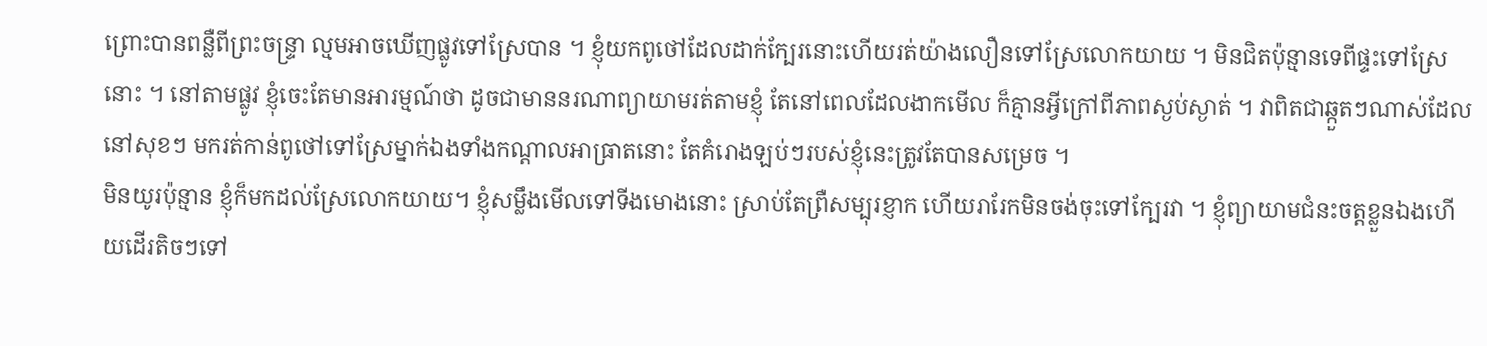ព្រោះបានពន្លឺពីព្រះចន្ទ្រា ល្មមអាចឃើញផ្លូវទៅស្រែបាន ។ ខ្ញុំយកពូថៅដែលដាក់ក្បែរនោះហើយរត់យ៉ាងលឿនទៅស្រែលោកយាយ ។ មិនជិតប៉ុន្មានទេពីផ្ទះទៅស្រែនោះ ។ នៅតាមផ្លូវ ខ្ញុំចេះតែមានអារម្មណ៍ថា ដូចជាមាននរណាព្យាយាមរត់តាមខ្ញុំ តែនៅពេលដែលងាកមើល ក៏គ្មានអ្វីក្រៅពីភាពស្ងប់ស្ងាត់ ។ វាពិតជាឆ្កួតៗណាស់ដែលនៅសុខៗ មករត់កាន់ពូថៅទៅស្រែម្នាក់ឯងទាំងកណ្ដាលអាធ្រាតនោះ តែគំរោងឡប់ៗរបស់ខ្ញុំនេះត្រូវតែបានសម្រេច ។
មិនយូរប៉ុន្មាន ខ្ញុំក៏មកដល់ស្រែលោកយាយ។ ខ្ញុំសម្លឹងមើលទៅទីងមោងនោះ ស្រាប់តែព្រឺសម្បុរខ្ញាក ហើយរារែកមិនចង់ចុះទៅក្បែរវា ។ ខ្ញុំព្យាយាមជំនះចត្តខ្លួនឯងហើយដើរតិចៗទៅ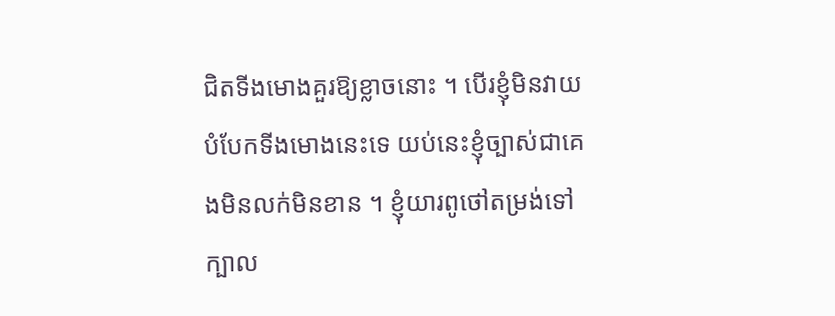ជិតទីងមោងគួរឱ្យខ្លាចនោះ ។ បើរខ្ញុំមិនវាយបំបែកទីងមោងនេះទេ យប់នេះខ្ញុំច្បាស់ជាគេងមិនលក់មិនខាន ។ ខ្ញុំយារពូថៅតម្រង់ទៅក្បាល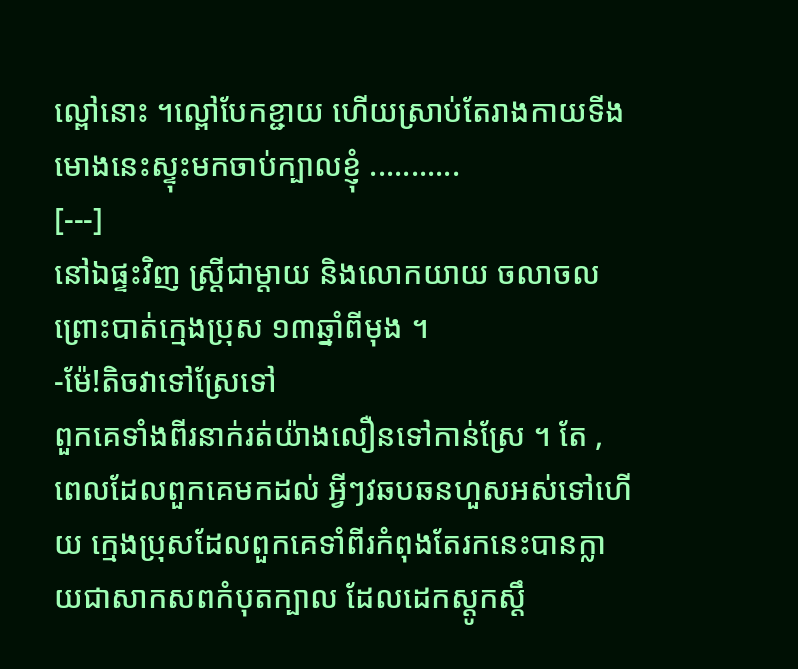ល្ពៅនោះ ។ល្ពៅបែកខ្ជាយ ហើយស្រាប់តែរាងកាយទីងមោងនេះស្ទុះមកចាប់ក្បាលខ្ញុំ ...........
[---]
នៅឯផ្ទះវិញ ស្ត្រីជាម្តាយ និងលោកយាយ ចលាចលព្រោះបាត់ក្មេងប្រុស ១៣ឆ្នាំពីមុង ។
-ម៉ែ!តិចវាទៅស្រែទៅ
ពួកគេទាំងពីរនាក់រត់យ៉ាងលឿនទៅកាន់ស្រែ ។ តែ , ពេលដែលពួកគេមកដល់ អ្វីៗវឆបឆនហួសអស់ទៅហើយ ក្មេងប្រុសដែលពួកគេទាំពីរកំពុងតែរកនេះបានក្លាយជាសាកសពកំបុតក្បាល ដែលដេកស្ដូកស្ដឹ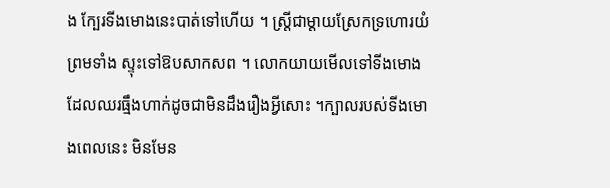ង ក្បែរទីងមោងនេះបាត់ទៅហើយ ។ ស្ត្រីជាម្ដាយស្រែកទ្រហោរយំព្រមទាំង ស្ទុះទៅឱបសាកសព ។ លោកយាយមើលទៅទីងមោង ដែលឈរធ្មឹងហាក់ដូចជាមិនដឹងរឿងអ្វីសោះ ។ក្បាលរបស់ទីងមោងពេលនេះ មិនមែន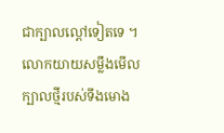ជាក្បាលល្ពៅទៀតទេ ។ លោកយាយសម្លឹងមើលក្បាលថ្មីរបស់ទីងមោង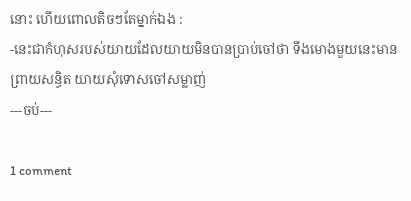នោះ ហើយពោលតិចៗតែម្នាក់ឯង :
-នេះជាកំហុសរបស់យាយដែលយាយមិនបានប្រាប់ចៅថា ទីងមោងមួយនេះមានព្រាយសន្ធិត យាយសុំទោសចៅសម្លាញ់
---ចប់---

1 comment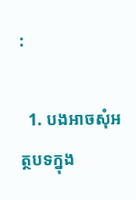:

  1. បងអាចសុំអត្ថបទក្នុង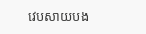វេបសាយបង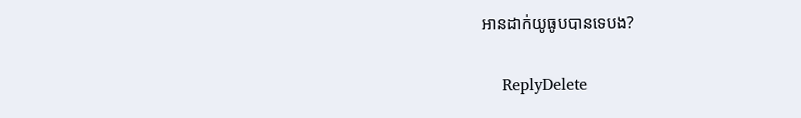អានដាក់យូធូបបានទេបង?

    ReplyDelete